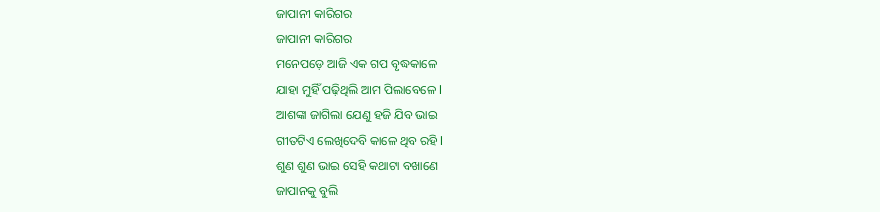ଜାପାନୀ କାରିଗର
ଜାପାନୀ କାରିଗର
ମନେପଡ଼େ ଆଜି ଏକ ଗପ ବୃଦ୍ଧକାଳେ
ଯାହା ମୁହିଁ ପଢ଼ିଥିଲି ଆମ ପିଲାବେଳେ l
ଆଶଙ୍କା ଜାଗିଲା ଯେଣୁ ହଜି ଯିବ ଭାଇ
ଗୀତଟିଏ ଲେଖିଦେବି କାଳେ ଥିବ ରହି l
ଶୁଣ ଶୁଣ ଭାଇ ସେହି କଥାଟା ବଖାଣେ
ଜାପାନକୁ ବୁଲି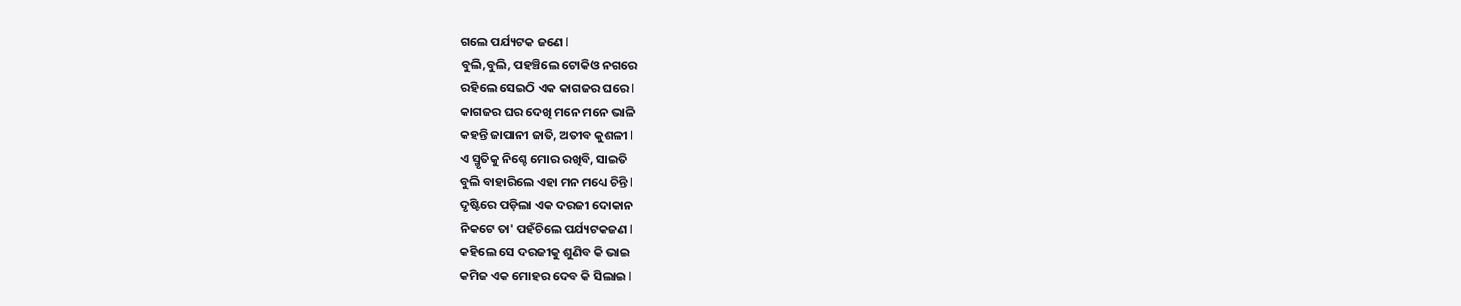ଗଲେ ପର୍ଯ୍ୟଟକ ଜଣେ l
ବୁଲି,ବୁଲି, ପହଞ୍ଚିଲେ ଟୋକିଓ ନଗରେ
ରହିଲେ ସେଇଠି ଏକ କାଗଜର ଘରେ l
କାଗଜର ଘର ଦେଖି ମନେ ମନେ ଭାଳି
କହନ୍ତି ଜାପାନୀ ଜାତି, ଅତୀବ କୁଶଳୀ l
ଏ ସ୍ମୃତିକୁ ନିଶ୍ଚେ ମୋର ରଖିବି, ସାଇତି
ବୁଲି ବାହାରିଲେ ଏହା ମନ ମଧ୍ୟେ ଚିନ୍ତି l
ଦୃଷ୍ଟିରେ ପଡ଼ିଲା ଏକ ଦରଜୀ ଦୋକାନ
ନିକଟେ ତା' ପହଁଚିଲେ ପର୍ଯ୍ୟଟକଜଣ l
କହିଲେ ସେ ଦରଜୀକୁ ଶୁଣିବ କି ଭାଇ
କମିଜ ଏକ ମୋହର ଦେବ କି ସିଲାଇ l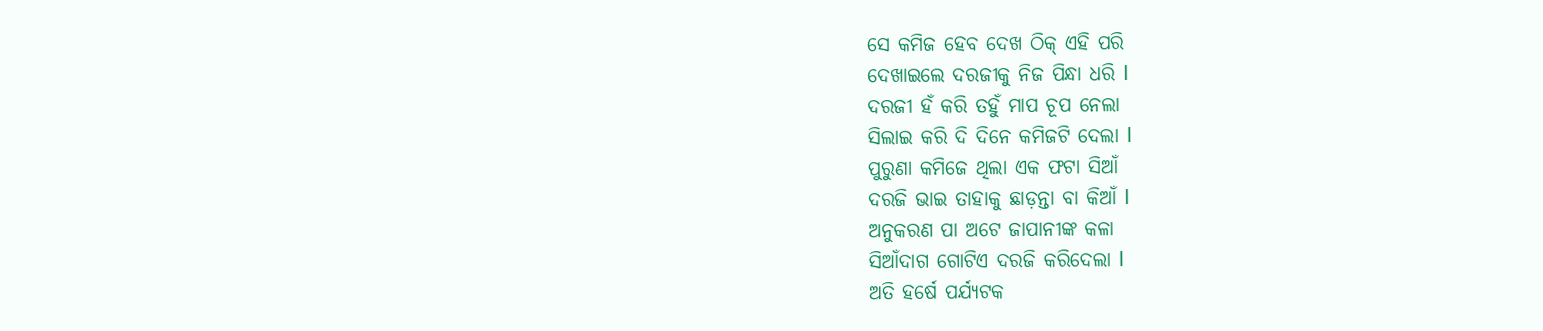ସେ କମିଜ ହେବ ଦେଖ ଠିକ୍ ଏହି ପରି
ଦେଖାଇଲେ ଦରଜୀକୁ ନିଜ ପିନ୍ଧା ଧରି l
ଦରଜୀ ହଁ କରି ତହୁଁ ମାପ ଚୂପ ନେଲା
ସିଲାଇ କରି ଦି ଦିନେ କମିଜଟି ଦେଲା l
ପୁରୁଣା କମିଜେ ଥିଲା ଏକ ଫଟା ସିଆଁ
ଦରଜି ଭାଇ ତାହାକୁ ଛାଡ଼ନ୍ତା ବା କିଆଁ l
ଅନୁକରଣ ପା ଅଟେ ଜାପାନୀଙ୍କ କଳା
ସିଆଁଦାଗ ଗୋଟିଏ ଦରଜି କରିଦେଲା l
ଅତି ହର୍ଷେ ପର୍ଯ୍ୟଟକ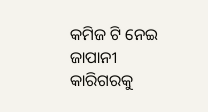କମିଜ ଟି ନେଇ
ଜାପାନୀ କାରିଗରକୁ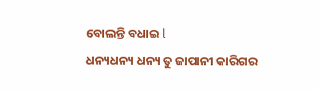ବୋଲନ୍ତି ବଧାଇ l
ଧନ୍ୟଧନ୍ୟ ଧନ୍ୟ ତୁ ଜାପାନୀ କାରିଗର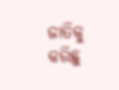ଜାତିକୁ କରିଛୁ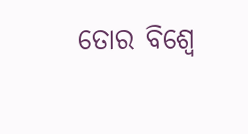ତୋର ବିଶ୍ୱେ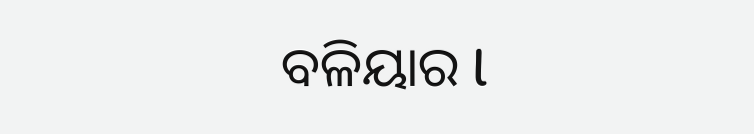ବଳିୟାର l